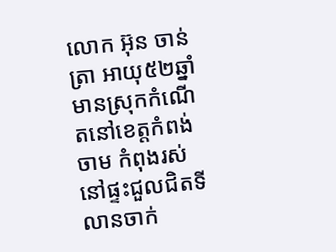លោក អ៊ុន ចាន់ត្រា អាយុ៥២ឆ្នាំ មានស្រុកកំណើតនៅខេត្តកំពង់ចាម កំពុងរស់នៅផ្ទះជួលជិតទីលានចាក់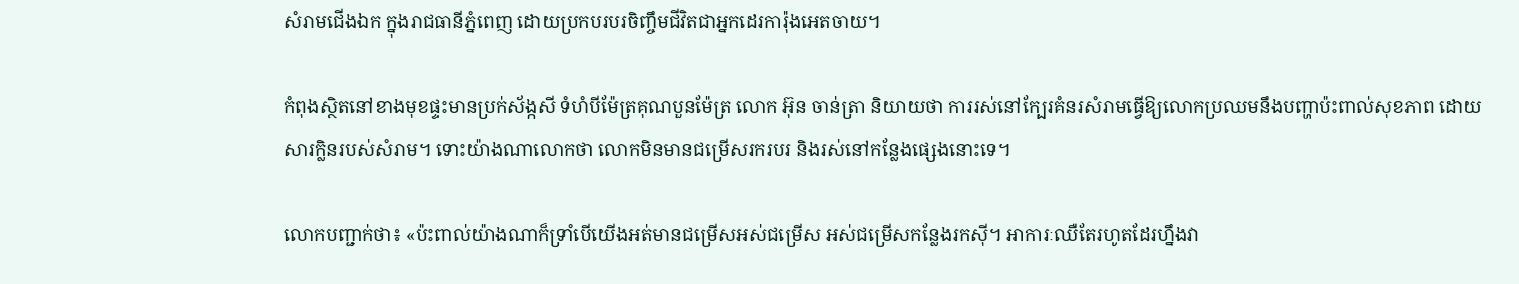សំរាមជើងឯក ក្នុងរាជធានីភ្នំពេញ ដោយប្រកបរបរចិញ្ចឹមជីវិតជាអ្នកដេរការ៉ុងអេតចាយ។

កំពុងស្ថិតនៅខាងមុខផ្ទះមានប្រក់ស័ង្កសី ទំហំបីម៉ែត្រគុណបួនម៉ែត្រ លោក អ៊ុន ចាន់ត្រា និយាយថា ការរស់នៅក្បែរគំនរសំរាមធ្វើឱ្យលោកប្រឈមនឹងបញ្ហាប៉ះពាល់សុខភាព ដោយសារក្លិនរបស់សំរាម។ ទោះយ៉ាងណាលោកថា លោកមិនមានជម្រើសរករបរ និងរស់នៅកន្លែងផ្សេងនោះទេ។

លោកបញ្ជាក់ថា៖ «ប៉ះពាល់យ៉ាងណាក៏ទ្រាំបើយើងអត់មានជម្រើសអស់ជម្រើស អស់ជម្រើសកន្លែងរកស៊ី។ អាការៈឈឺតែរហូតដែរហ្នឹងវា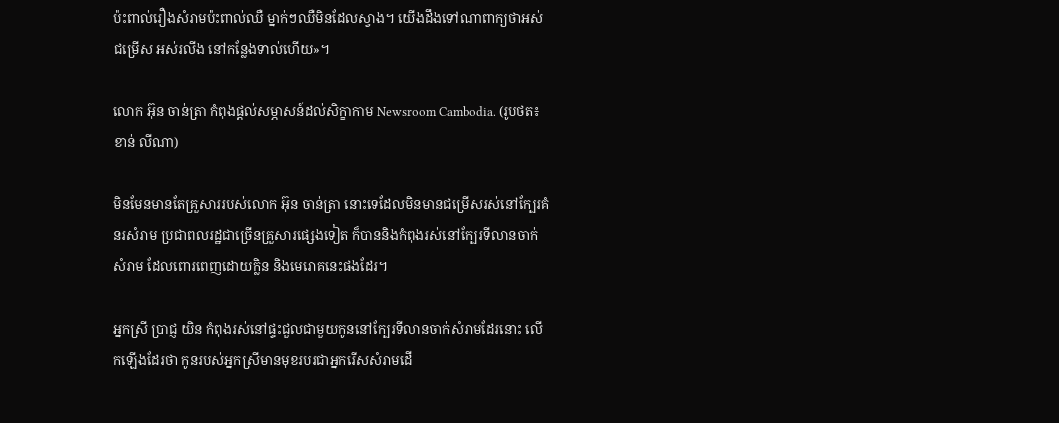ប៉ះពាល់រឿងសំរាមប៉ះពាល់ឈឺ ម្នាក់ៗឈឺមិនដែលស្វាង។ យើងដឹងទៅណាពាក្យថាអស់ជម្រើស អស់រលីង នៅកន្លែងទាល់ហើយ»។

លោក អ៊ុន ចាន់ត្រា កំពុងផ្តល់សម្ភាសន៍ដល់សិក្ខាកាម Newsroom Cambodia. (រូបថត៖ ខាន់ លីណា)

មិនមែនមានតែគ្រួសាររបស់លោក អ៊ុន ចាន់ត្រា នោះទេដែលមិនមានជម្រើសរស់នៅក្បែរគំនរសំរាម ប្រជាពលរដ្ឋជាច្រើនគ្រួសារផ្សេងទៀត ក៏បាននិងកំពុងរស់នៅក្បែរទីលានចាក់សំរាម ដែលពោរពេញដោយក្លិន និងមេរោគនេះផងដែរ។

អ្នកស្រី ប្រាជ្ញ យិន កំពុងរស់នៅផ្ទះជួលជាមួយកូននៅក្បែរទីលានចាក់សំរាមដែរនោះ លើកឡើងដែរថា កូនរបស់អ្នកស្រីមានមុខរបរជាអ្នករើសសំរាមដើ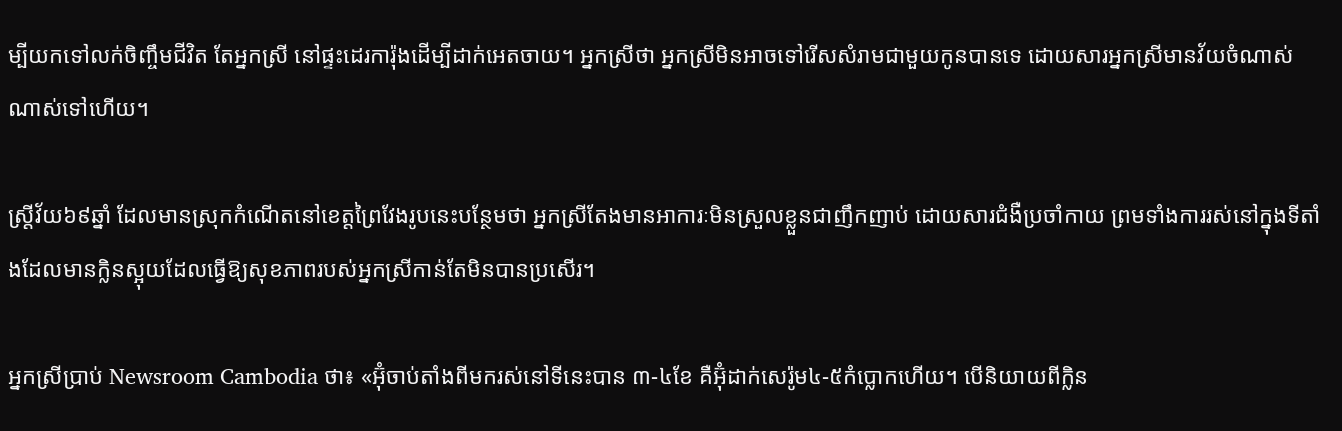ម្បីយកទៅលក់ចិញ្ចឹមជីវិត តែអ្នកស្រី នៅផ្ទះដេរការ៉ុងដើម្បីដាក់អេតចាយ។ អ្នកស្រីថា អ្នកស្រីមិនអាចទៅរើសសំរាមជាមួយកូនបានទេ ដោយសារអ្នកស្រីមានវ័យចំណាស់ណាស់ទៅហើយ។

ស្រ្តីវ័យ៦៩ឆ្នាំ ដែលមានស្រុកកំណើតនៅខេត្តព្រៃវែងរូបនេះបន្ថែមថា អ្នកស្រីតែងមានអាការៈមិនស្រួលខ្លួនជាញឹកញាប់ ដោយសារជំងឺប្រចាំកាយ ព្រមទាំងការរស់នៅក្នុងទីតាំងដែលមានក្លិនស្អុយដែលធ្វើឱ្យសុខភាពរបស់អ្នកស្រីកាន់តែមិនបានប្រសើរ។

អ្នកស្រីប្រាប់ Newsroom Cambodia ថា៖ «អ៊ុំចាប់តាំងពីមករស់នៅទីនេះបាន ៣-៤ខែ គឺអ៊ុំដាក់សេរ៉ូម៤-៥កំប្លោកហើយ។ បើនិយាយពីក្លិន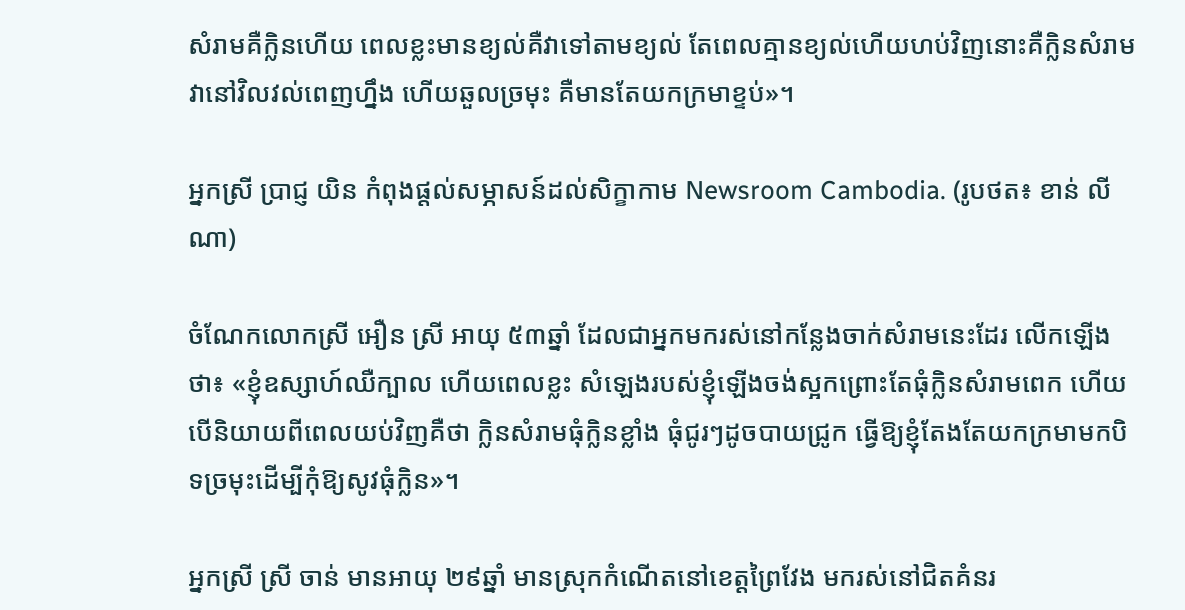សំរាមគឺក្លិនហើយ ពេលខ្លះមានខ្យល់គឺវាទៅតាមខ្យល់ តែពេលគ្មានខ្យល់ហើយហប់វិញនោះគឺក្លិនសំរាមវានៅវិលវល់ពេញហ្នឹង ហើយឆួលច្រមុះ គឺមានតែយកក្រមាខ្ទប់»។

អ្នកស្រី ប្រាជ្ញ យិន កំពុងផ្តល់សម្ភាសន៍ដល់សិក្ខាកាម Newsroom Cambodia. (រូបថត៖ ខាន់ លីណា)

ចំណែកលោកស្រី អឿន ស្រី អាយុ ៥៣ឆ្នាំ ដែលជាអ្នកមករស់នៅកន្លែងចាក់សំរាមនេះដែរ លើកឡើងថា៖ «ខ្ញុំឧស្សាហ៍ឈឺក្បាល ហើយពេលខ្លះ សំឡេងរបស់ខ្ញុំឡើងចង់ស្អកព្រោះតែធុំក្លិនសំរាមពេក ហើយបើនិយាយពីពេលយប់វិញគឺថា ក្លិនសំរាមធុំក្លិនខ្លាំង ធុំជូរៗដូចបាយជ្រូក ធ្វើឱ្យខ្ញុំតែងតែយកក្រមាមកបិទច្រមុះដើម្បីកុំឱ្យសូវធុំក្លិន»។

អ្នកស្រី ស្រី ចាន់ មានអាយុ ២៩ឆ្នាំ មានស្រុកកំណើតនៅខេត្តព្រៃវែង មករស់នៅជិតគំនរ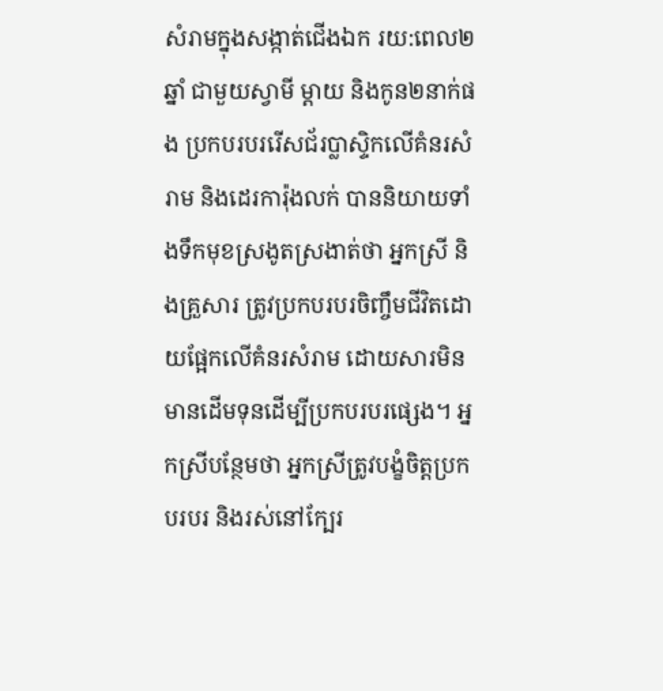សំរាមក្នុងសង្កាត់ជើងឯក រយ:ពេល២ឆ្នាំ ជាមួយស្វាមី ម្ដាយ និងកូន២នាក់ផង ប្រកបរបររើសជ័រប្លាស្ទិកលើគំនរសំរាម និងដេរការ៉ុងលក់ បាននិយាយទាំងទឹកមុខស្រងូតស្រងាត់ថា អ្នកស្រី និងគ្រួសារ ត្រូវប្រកបរបរចិញ្ចឹមជីវិតដោយផ្អែកលើគំនរសំរាម ដោយសារមិនមានដើមទុនដើម្បីប្រកបរបរផ្សេង។ អ្នកស្រីបន្ថែមថា អ្នកស្រីត្រូវបង្ខំចិត្តប្រកបរបរ និងរស់នៅក្បែរ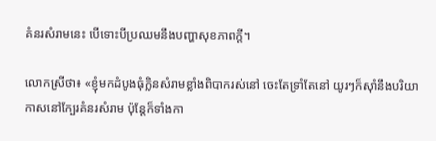គំនរសំរាមនេះ បើទោះបីប្រឈមនឹងបញ្ហាសុខភាពក្តី។

លោកស្រីថា៖ «ខ្ញុំមកដំបូងធុំក្លិនសំរាមខ្លាំងពិបាករស់នៅ ចេះតែទ្រាំតែនៅ យូរៗក៏ស៊ាំនឹងបរិយាកាសនៅក្បែរគំនរសំរាម ប៉ុន្តែក៏ទាំងកា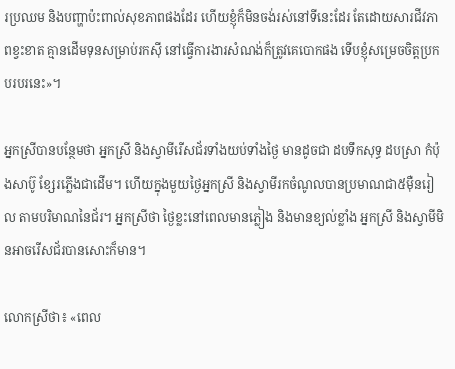រប្រឈម និងបញ្ហាប៉ះពាល់សុខភាពផងដែរ ហើយខ្ញុំក៏មិនចង់រស់នៅទីនេះដែរ តែដោយសារជីវភាពខ្វះខាត គ្មានដើមទុនសម្រាប់រកស៊ី នៅធ្វើការងារសំណង់ក៏ត្រូវគេបោកផង ទើបខ្ញុំសម្រេចចិត្តប្រកបរបរនេះ»។

អ្នកស្រីបានបន្ថែមថា អ្នកស្រី និងស្វាមីរើសជ័រទាំងយប់ទាំងថ្ងៃ មានដូចជា ដបទឹកសុទ្ធ ដបស្រា កំប៉ុងសាប៊ូ ខ្សែរភ្លើងជាដើម។ ហើយក្នុងមួយថ្ងៃអ្នកស្រី និងស្វាមីរកចំណូលបានប្រមាណជា៥ម៉ឺនរៀល តាមបរិមាណនៃជ័រ។ អ្នកស្រីថា ថ្ងៃខ្លះនៅពេលមានភ្លៀង និងមានខ្យល់ខ្លាំង អ្នកស្រី និងស្វាមីមិនអាចរើសជ័របានសោះក៏មាន។

លោកស្រីថា៖ «ពេល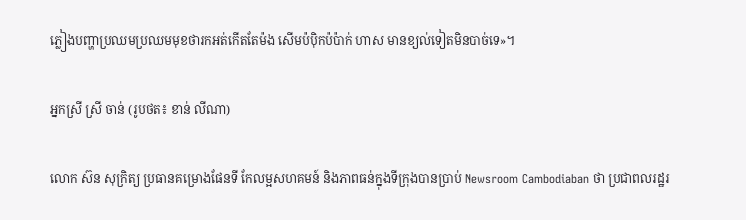ភ្លៀងបញ្ហាប្រឈមប្រឈមមុខថារកអត់កើតតែម៉ង សើមប៉ប៉ិកប៉ប៉ាក់ ហាស មានខ្យល់ទៀតមិនបាច់ទេ»។

អ្នកស្រី ស្រី ចាន់ (រូបថត៖ ខាន់ លីណា)

លោក ស៊ន សុក្រិត្យ ប្រធានគម្រោងផែនទី កែលម្អសហគមន៍ និងភាពធន់ក្នុងទីក្រុងបានប្រាប់ Newsroom Cambodiaban ថា ប្រជាពលរដ្ឋរ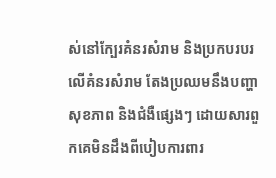ស់នៅក្បែរគំនរសំរាម និងប្រកបរបរលើគំនរសំរាម តែងប្រឈមនឹងបញ្ហាសុខភាព និងជំងឺផ្សេងៗ ដោយសារពួកគេមិនដឹងពីបៀបការពារ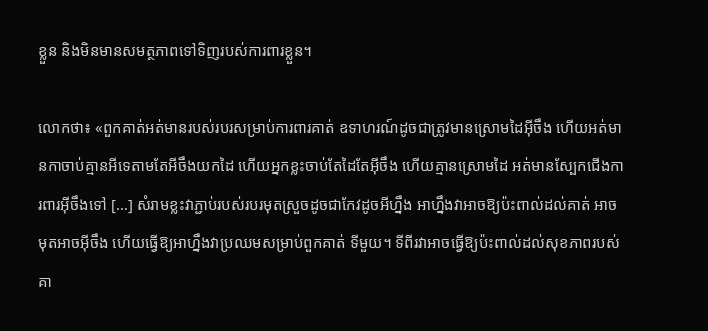ខ្លួន និងមិនមានសមត្ថភាពទៅទិញរបស់ការពារខ្លួន។

លោកថា៖ «ពួកគាត់អត់មានរបស់របរសម្រាប់ការពារគាត់ ឧទាហរណ៍ដូចជាត្រូវមានស្រោមដៃអ៊ីចឹង ហើយអត់មានកាចាប់គ្មានអីទេតាមតែអីចឹងយកដៃ ហើយអ្នកខ្លះចាប់តែដៃតែអ៊ីចឹង ហើយគ្មានស្រោមដៃ អត់មានស្បែកជើងការពារអ៊ីចឹងទៅ […] សំរាមខ្លះវាភ្ជាប់របស់របរមុតស្រួចដូចជាកែវដូចអីហ្នឹង អាហ្នឹងវាអាចឱ្យប៉ះពាល់ដល់គាត់ អាចមុតអាចអ៊ីចឹង ហើយធ្វើឱ្យអាហ្នឹងវាប្រឈមសម្រាប់ពួកគាត់ ទីមួយ។ ទីពីរវាអាចធ្វើឱ្យប៉ះពាល់ដល់សុខភាពរបស់គា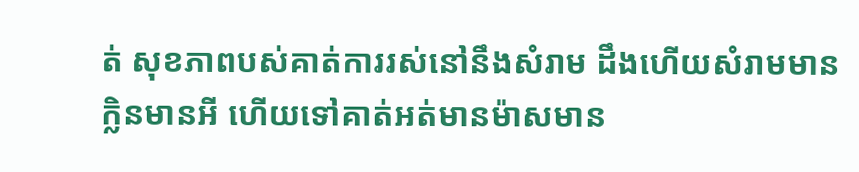ត់ សុខភាពបស់គាត់ការរស់នៅនឹងសំរាម ដឹងហើយសំរាមមានក្លិនមានអី ហើយទៅគាត់អត់មានម៉ាសមាន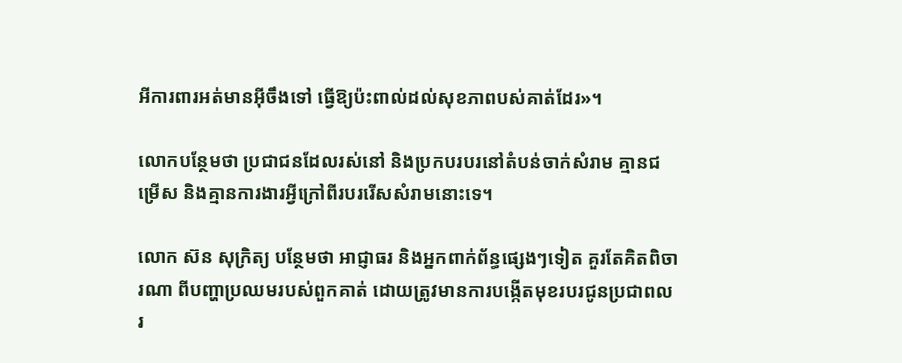អីការពារអត់មានអ៊ីចឹងទៅ ធ្វើឱ្យប៉ះពាល់ដល់សុខភាពបស់គាត់ដែរ»។

លោកបន្ថែមថា ប្រជាជនដែលរស់នៅ និងប្រកបរបរនៅតំបន់ចាក់សំរាម គ្មានជម្រើស និងគ្មានការងារអ្វីក្រៅពីរបររើសសំរាមនោះទេ។

លោក ស៊ន សុក្រិត្យ បន្ថែមថា អាជ្ញាធរ និងអ្នកពាក់ព័ន្ធផ្សេងៗទៀត គួរតែគិតពិចារណា ពីបញ្ហាប្រឈមរបស់ពួកគាត់ ដោយត្រូវមានការបង្កើតមុខរបរជូនប្រជាពលរ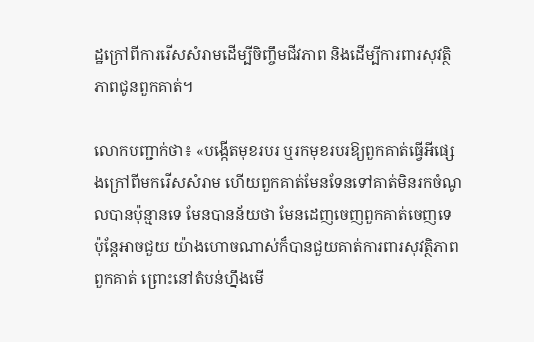ដ្ឋក្រៅពីការរើសសំរាមដើម្បីចិញ្ចឹមជីវភាព និងដើម្បីការពារសុវត្ថិភាពជូនពួកគាត់។

លោកបញ្ជាក់ថា៖ «បង្កើតមុខរបរ ឬរកមុខរបរឱ្យពួកគាត់ធ្វើអីផ្សេងក្រៅពីមករើសសំរាម ហើយពួកគាត់មែនទែនទៅគាត់មិនរកចំណូលបានប៉ុន្មានទេ មែនបានន័យថា មែនដេញចេញពួកគាត់ចេញទេ ប៉ុន្តែអាចជួយ យ៉ាងហោចណាស់ក៏បានជួយគាត់ការពារសុវត្ថិភាពពួកគាត់ ព្រោះនៅតំបន់ហ្នឹងមើ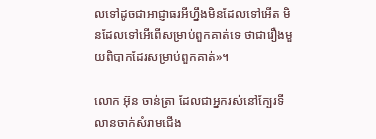លទៅដូចជាអាជ្ញាធរអីហ្នឹងមិនដែលទៅអើត មិនដែលទៅអើពើសម្រាប់ពួកគាត់ទេ ថាជារឿងមួយពិបាកដែរសម្រាប់ពួកគាត់»។

លោក អ៊ុន ចាន់ត្រា ដែលជាអ្នករស់នៅក្បែរទីលានចាក់សំរាមជើង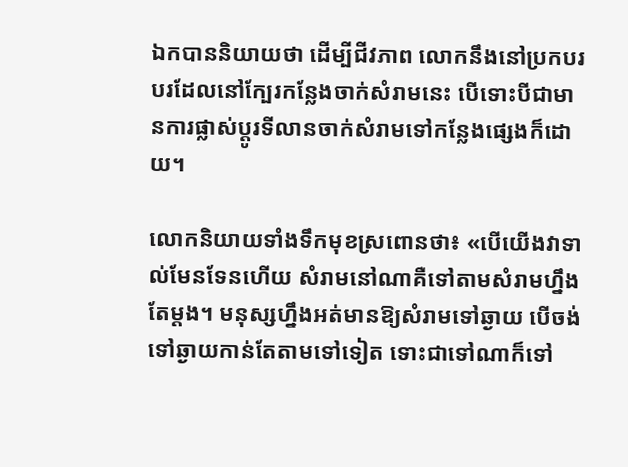ឯកបាននិយាយថា ដើម្បីជីវភាព លោកនឹងនៅប្រកបរបរដែលនៅក្បែរកន្លែងចាក់សំរាមនេះ បើទោះបីជាមានការផ្លាស់ប្តូរទីលានចាក់សំរាមទៅកន្លែងផ្សេងក៏ដោយ។

លោកនិយាយទាំងទឹកមុខស្រពោនថា៖ «បើយើងវាទាល់មែនទែនហើយ សំរាមនៅណាគឺទៅតាមសំរាមហ្នឹងតែម្តង។ មនុស្សហ្នឹងអត់មានឱ្យសំរាមទៅឆ្ងាយ បើចង់ទៅឆ្ងាយកាន់តែតាមទៅទៀត ទោះជាទៅណាក៏ទៅ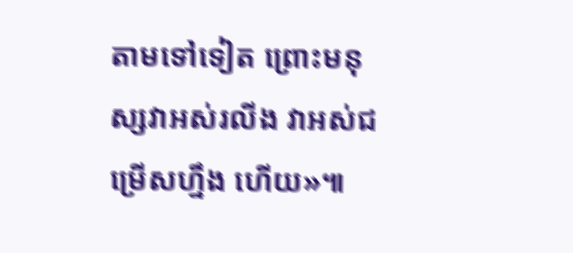តាមទៅទៀត ព្រោះមនុស្សវាអស់រលីង វាអស់ជម្រើសហ្នឹង ហើយ»៕